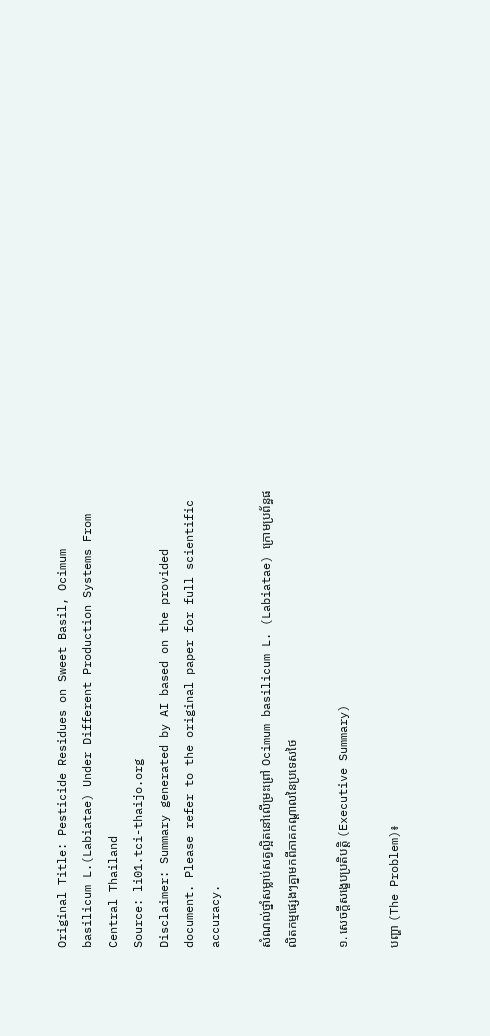Original Title: Pesticide Residues on Sweet Basil, Ocimum basilicum L.(Labiatae) Under Different Production Systems From Central Thailand
Source: li01.tci-thaijo.org
Disclaimer: Summary generated by AI based on the provided document. Please refer to the original paper for full scientific accuracy.

សំណល់ថ្នាំសម្លាប់សត្វល្អិតនៅលើម្រះព្រៅ Ocimum basilicum L. (Labiatae) ក្រោមប្រព័ន្ធផលិតកម្មផ្សេងៗគ្នាមកពីភាគកណ្តាលនៃប្រទេសថៃ

១. សេចក្តីសង្ខេបប្រតិបត្តិ (Executive Summary)

បញ្ហា (The Problem)៖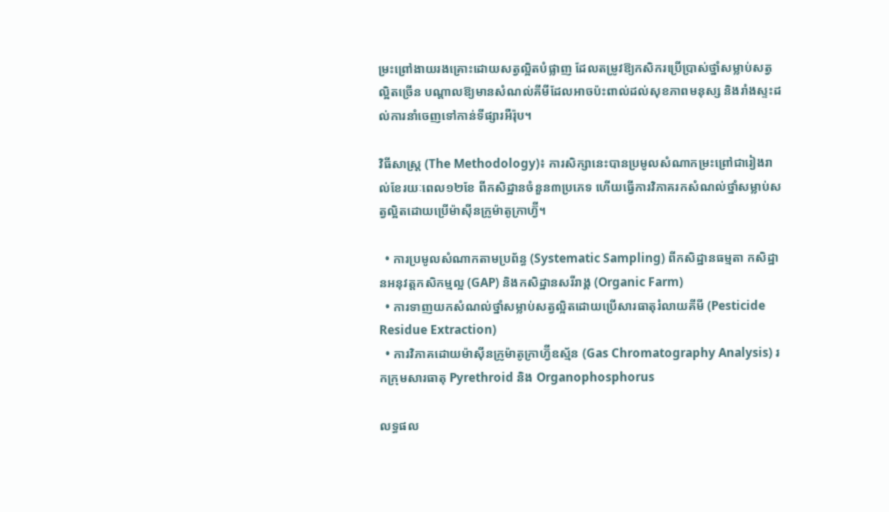ម្រះព្រៅងាយរងគ្រោះដោយសត្វល្អិតបំផ្លាញ ដែលតម្រូវឱ្យកសិករប្រើប្រាស់ថ្នាំសម្លាប់សត្វល្អិតច្រើន បណ្តាលឱ្យមានសំណល់គីមីដែលអាចប៉ះពាល់ដល់សុខភាពមនុស្ស និងរាំងស្ទះដល់ការនាំចេញទៅកាន់ទីផ្សារអឺរ៉ុប។

វិធីសាស្ត្រ (The Methodology)៖ ការសិក្សានេះបានប្រមូលសំណាកម្រះព្រៅជារៀងរាល់ខែរយៈពេល១២ខែ ពីកសិដ្ឋានចំនួន៣ប្រភេទ ហើយធ្វើការវិភាគរកសំណល់ថ្នាំសម្លាប់សត្វល្អិតដោយប្រើម៉ាស៊ីនក្រូម៉ាតូក្រាហ្វ៊ី។

  • ការប្រមូលសំណាកតាមប្រព័ន្ធ (Systematic Sampling) ពីកសិដ្ឋានធម្មតា កសិដ្ឋានអនុវត្តកសិកម្មល្អ (GAP) និងកសិដ្ឋានសរីរាង្គ (Organic Farm)
  • ការទាញយកសំណល់ថ្នាំសម្លាប់សត្វល្អិតដោយប្រើសារធាតុរំលាយគីមី (Pesticide Residue Extraction)
  • ការវិភាគដោយម៉ាស៊ីនក្រូម៉ាតូក្រាហ្វ៊ីឧស្ម័ន (Gas Chromatography Analysis) រកក្រុមសារធាតុ Pyrethroid និង Organophosphorus

លទ្ធផល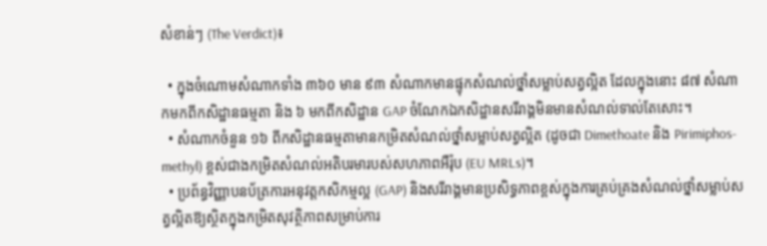សំខាន់ៗ (The Verdict)៖

  • ក្នុងចំណោមសំណាកទាំង ៣៦០ មាន ៩៣ សំណាកមានផ្ទុកសំណល់ថ្នាំសម្លាប់សត្វល្អិត ដែលក្នុងនោះ ៨៧ សំណាកមកពីកសិដ្ឋានធម្មតា និង ៦ មកពីកសិដ្ឋាន GAP ចំណែកឯកសិដ្ឋានសរីរាង្គមិនមានសំណល់ទាល់តែសោះ។
  • សំណាកចំនួន ១៦ ពីកសិដ្ឋានធម្មតាមានកម្រិតសំណល់ថ្នាំសម្លាប់សត្វល្អិត (ដូចជា Dimethoate និង Pirimiphos-methyl) ខ្ពស់ជាងកម្រិតសំណល់អតិបរមារបស់សហភាពអឺរ៉ុប (EU MRLs)។
  • ប្រព័ន្ធវិញ្ញាបនប័ត្រការអនុវត្តកសិកម្មល្អ (GAP) និងសរីរាង្គមានប្រសិទ្ធភាពខ្ពស់ក្នុងការគ្រប់គ្រងសំណល់ថ្នាំសម្លាប់សត្វល្អិតឱ្យស្ថិតក្នុងកម្រិតសុវត្ថិភាពសម្រាប់ការ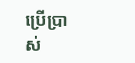ប្រើប្រាស់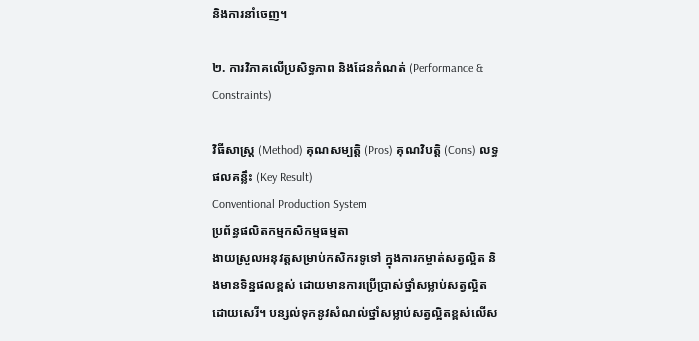និងការនាំចេញ។

២. ការវិភាគលើប្រសិទ្ធភាព និងដែនកំណត់ (Performance & Constraints)

វិធីសាស្ត្រ (Method) គុណសម្បត្តិ (Pros) គុណវិបត្តិ (Cons) លទ្ធផលគន្លឹះ (Key Result)
Conventional Production System
ប្រព័ន្ធផលិតកម្មកសិកម្មធម្មតា
ងាយស្រួលអនុវត្តសម្រាប់កសិករទូទៅ ក្នុងការកម្ចាត់សត្វល្អិត និងមានទិន្នផលខ្ពស់ ដោយមានការប្រើប្រាស់ថ្នាំសម្លាប់សត្វល្អិតដោយសេរី។ បន្សល់ទុកនូវសំណល់ថ្នាំសម្លាប់សត្វល្អិតខ្ពស់លើស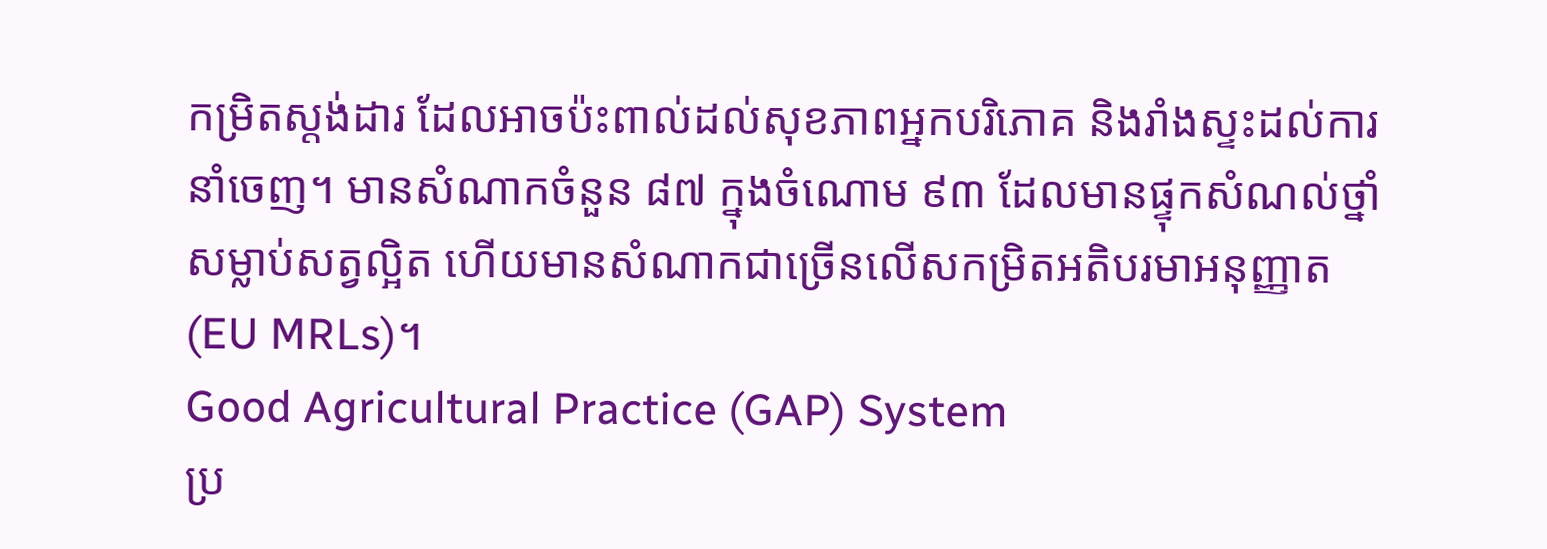កម្រិតស្តង់ដារ ដែលអាចប៉ះពាល់ដល់សុខភាពអ្នកបរិភោគ និងរាំងស្ទះដល់ការនាំចេញ។ មានសំណាកចំនួន ៨៧ ក្នុងចំណោម ៩៣ ដែលមានផ្ទុកសំណល់ថ្នាំសម្លាប់សត្វល្អិត ហើយមានសំណាកជាច្រើនលើសកម្រិតអតិបរមាអនុញ្ញាត (EU MRLs)។
Good Agricultural Practice (GAP) System
ប្រ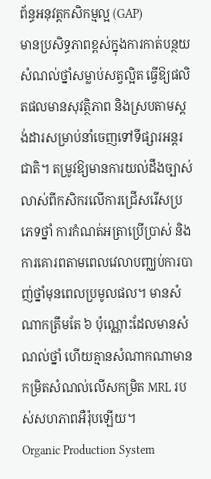ព័ន្ធអនុវត្តកសិកម្មល្អ (GAP)
មានប្រសិទ្ធភាពខ្ពស់ក្នុងការកាត់បន្ថយសំណល់ថ្នាំសម្លាប់សត្វល្អិត ធ្វើឱ្យផលិតផលមានសុវត្ថិភាព និងស្របតាមស្តង់ដារសម្រាប់នាំចេញទៅទីផ្សារអន្តរជាតិ។ តម្រូវឱ្យមានការយល់ដឹងច្បាស់លាស់ពីកសិករលើការជ្រើសរើសប្រភេទថ្នាំ ការកំណត់អត្រាប្រើប្រាស់ និងការគោរពតាមពេលវេលាបញ្ឈប់ការបាញ់ថ្នាំមុនពេលប្រមូលផល។ មានសំណាកត្រឹមតែ ៦ ប៉ុណ្ណោះដែលមានសំណល់ថ្នាំ ហើយគ្មានសំណាកណាមានកម្រិតសំណល់លើសកម្រិត MRL របស់សហភាពអឺរ៉ុបឡើយ។
Organic Production System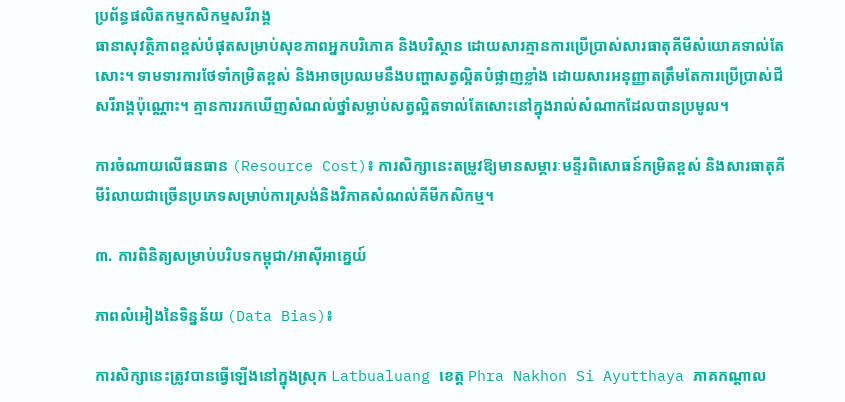ប្រព័ន្ធផលិតកម្មកសិកម្មសរីរាង្គ
ធានាសុវត្ថិភាពខ្ពស់បំផុតសម្រាប់សុខភាពអ្នកបរិភោគ និងបរិស្ថាន ដោយសារគ្មានការប្រើប្រាស់សារធាតុគីមីសំយោគទាល់តែសោះ។ ទាមទារការថែទាំកម្រិតខ្ពស់ និងអាចប្រឈមនឹងបញ្ហាសត្វល្អិតបំផ្លាញខ្លាំង ដោយសារអនុញ្ញាតត្រឹមតែការប្រើប្រាស់ជីសរីរាង្គប៉ុណ្ណោះ។ គ្មានការរកឃើញសំណល់ថ្នាំសម្លាប់សត្វល្អិតទាល់តែសោះនៅក្នុងរាល់សំណាកដែលបានប្រមូល។

ការចំណាយលើធនធាន (Resource Cost)៖ ការសិក្សានេះតម្រូវឱ្យមានសម្ភារៈមន្ទីរពិសោធន៍កម្រិតខ្ពស់ និងសារធាតុគីមីរំលាយជាច្រើនប្រភេទសម្រាប់ការស្រង់និងវិភាគសំណល់គីមីកសិកម្ម។

៣. ការពិនិត្យសម្រាប់បរិបទកម្ពុជា/អាស៊ីអាគ្នេយ៍

ភាពលំអៀងនៃទិន្នន័យ (Data Bias)៖

ការសិក្សានេះត្រូវបានធ្វើឡើងនៅក្នុងស្រុក Latbualuang ខេត្ត Phra Nakhon Si Ayutthaya ភាគកណ្តាល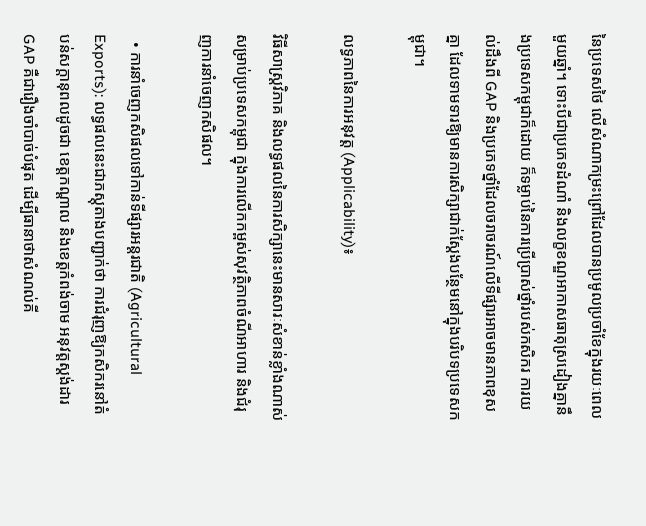នៃប្រទេសថៃ លើសំណាកម្រះព្រៅដែលបានប្រមូលប្រចាំខែក្នុងរយៈពេលមួយឆ្នាំ។ ទោះបីជាប្រភេទដំណាំ និងលក្ខខណ្ឌអាកាសធាតុស្រដៀងគ្នានឹងប្រទេសកម្ពុជាក៏ដោយ ក៏ទម្លាប់នៃការប្រើប្រាស់ថ្នាំរបស់កសិករ ការយល់ដឹងពី GAP និងប្រភេទថ្នាំដែលចរាចរណ៍លើទីផ្សារអាចមានភាពខុសគ្នា ដែលទាមទារឱ្យមានការសិក្សាជាក់ស្តែងបន្ថែមនៅក្នុងបរិបទប្រទេសកម្ពុជា។

លទ្ធភាពនៃការអនុវត្ត (Applicability)៖

វិធីសាស្ត្រវិភាគ និងលទ្ធផលនៃការសិក្សានេះមានសារៈសំខាន់ខ្លាំងណាស់សម្រាប់ប្រទេសកម្ពុជា ក្នុងការលើកកម្ពស់សុវត្ថិភាពចំណីអាហារ និងជំរុញការនាំចេញកសិផល។

  • ការនាំចេញកសិផលទៅកាន់ទីផ្សារអន្តរជាតិ (Agricultural Exports): លទ្ធផលនេះជាភស្តុតាងបញ្ជាក់ថា ការជំរុញឱ្យកសិករនៅតំបន់សក្តានុពលដូចជា ខេត្តកណ្តាល និងខេត្តកំពង់ចាម អនុវត្តស្តង់ដារ GAP គឺជារឿងចាំបាច់បំផុត ដើម្បីធានាថាសំណល់គី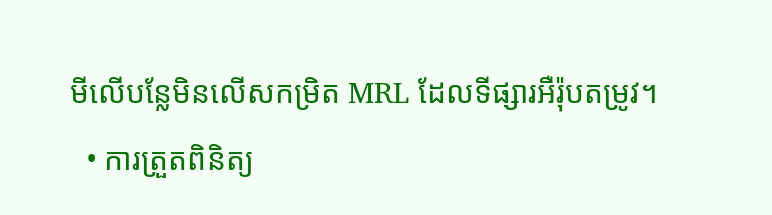មីលើបន្លែមិនលើសកម្រិត MRL ដែលទីផ្សារអឺរ៉ុបតម្រូវ។
  • ការត្រួតពិនិត្យ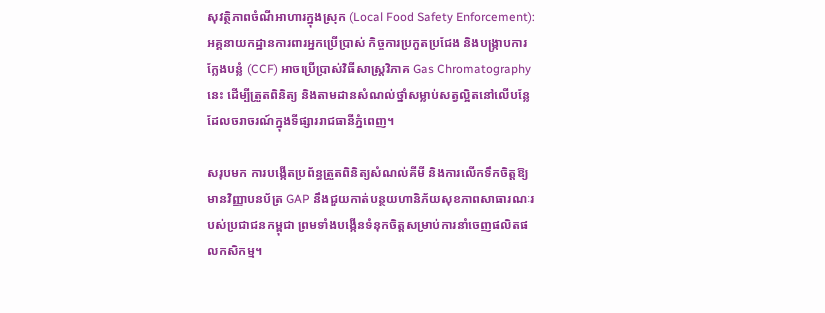សុវត្ថិភាពចំណីអាហារក្នុងស្រុក (Local Food Safety Enforcement): អគ្គនាយកដ្ឋានការពារអ្នកប្រើប្រាស់ កិច្ចការប្រកួតប្រជែង និងបង្ក្រាបការក្លែងបន្លំ (CCF) អាចប្រើប្រាស់វិធីសាស្ត្រវិភាគ Gas Chromatography នេះ ដើម្បីត្រួតពិនិត្យ និងតាមដានសំណល់ថ្នាំសម្លាប់សត្វល្អិតនៅលើបន្លែដែលចរាចរណ៍ក្នុងទីផ្សាររាជធានីភ្នំពេញ។

សរុបមក ការបង្កើតប្រព័ន្ធត្រួតពិនិត្យសំណល់គីមី និងការលើកទឹកចិត្តឱ្យមានវិញ្ញាបនប័ត្រ GAP នឹងជួយកាត់បន្ថយហានិភ័យសុខភាពសាធារណៈរបស់ប្រជាជនកម្ពុជា ព្រមទាំងបង្កើនទំនុកចិត្តសម្រាប់ការនាំចេញផលិតផលកសិកម្ម។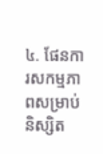៤. ផែនការសកម្មភាពសម្រាប់និស្សិត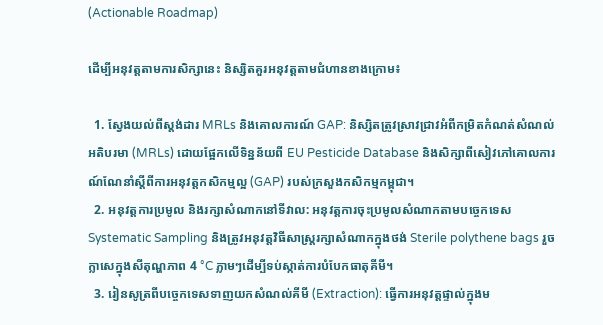(Actionable Roadmap)

ដើម្បីអនុវត្តតាមការសិក្សានេះ និស្សិតគួរអនុវត្តតាមជំហានខាងក្រោម៖

  1. ស្វែងយល់ពីស្តង់ដារ MRLs និងគោលការណ៍ GAP: និស្សិតត្រូវស្រាវជ្រាវអំពីកម្រិតកំណត់សំណល់អតិបរមា (MRLs) ដោយផ្អែកលើទិន្នន័យពី EU Pesticide Database និងសិក្សាពីសៀវភៅគោលការណ៍ណែនាំស្តីពីការអនុវត្តកសិកម្មល្អ (GAP) របស់ក្រសួងកសិកម្មកម្ពុជា។
  2. អនុវត្តការប្រមូល និងរក្សាសំណាកនៅទីវាល: អនុវត្តការចុះប្រមូលសំណាកតាមបច្ចេកទេស Systematic Sampling និងត្រូវអនុវត្តវិធីសាស្ត្ររក្សាសំណាកក្នុងថង់ Sterile polythene bags រួចក្លាសេក្នុងសីតុណ្ហភាព 4 °C ភ្លាមៗដើម្បីទប់ស្កាត់ការបំបែកធាតុគីមី។
  3. រៀនសូត្រពីបច្ចេកទេសទាញយកសំណល់គីមី (Extraction): ធ្វើការអនុវត្តផ្ទាល់ក្នុងម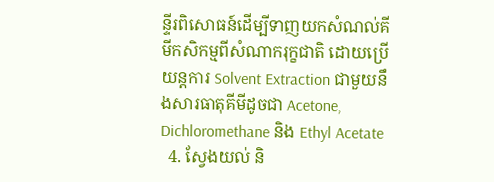ន្ទីរពិសោធន៍ដើម្បីទាញយកសំណល់គីមីកសិកម្មពីសំណាករុក្ខជាតិ ដោយប្រើយន្តការ Solvent Extraction ជាមួយនឹងសារធាតុគីមីដូចជា Acetone, Dichloromethane និង Ethyl Acetate
  4. ស្វែងយល់ និ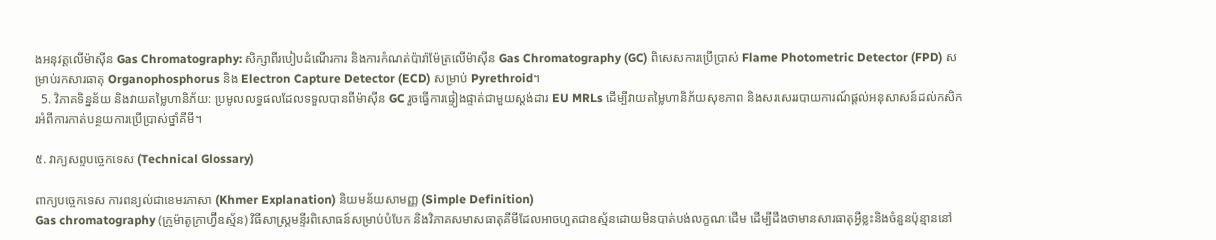ងអនុវត្តលើម៉ាស៊ីន Gas Chromatography: សិក្សាពីរបៀបដំណើរការ និងការកំណត់ប៉ារ៉ាម៉ែត្រលើម៉ាស៊ីន Gas Chromatography (GC) ពិសេសការប្រើប្រាស់ Flame Photometric Detector (FPD) សម្រាប់រកសារធាតុ Organophosphorus និង Electron Capture Detector (ECD) សម្រាប់ Pyrethroid។
  5. វិភាគទិន្នន័យ និងវាយតម្លៃហានិភ័យ: ប្រមូលលទ្ធផលដែលទទួលបានពីម៉ាស៊ីន GC រួចធ្វើការផ្ទៀងផ្ទាត់ជាមួយស្តង់ដារ EU MRLs ដើម្បីវាយតម្លៃហានិភ័យសុខភាព និងសរសេររបាយការណ៍ផ្តល់អនុសាសន៍ដល់កសិករអំពីការកាត់បន្ថយការប្រើប្រាស់ថ្នាំគីមី។

៥. វាក្យសព្ទបច្ចេកទេស (Technical Glossary)

ពាក្យបច្ចេកទេស ការពន្យល់ជាខេមរភាសា (Khmer Explanation) និយមន័យសាមញ្ញ (Simple Definition)
Gas chromatography (ក្រូម៉ាតូក្រាហ្វ៊ីឧស្ម័ន) វិធីសាស្ត្រមន្ទីរពិសោធន៍សម្រាប់បំបែក និងវិភាគសមាសធាតុគីមីដែលអាចហួតជាឧស្ម័នដោយមិនបាត់បង់លក្ខណៈដើម ដើម្បីដឹងថាមានសារធាតុអ្វីខ្លះនិងចំនួនប៉ុន្មាននៅ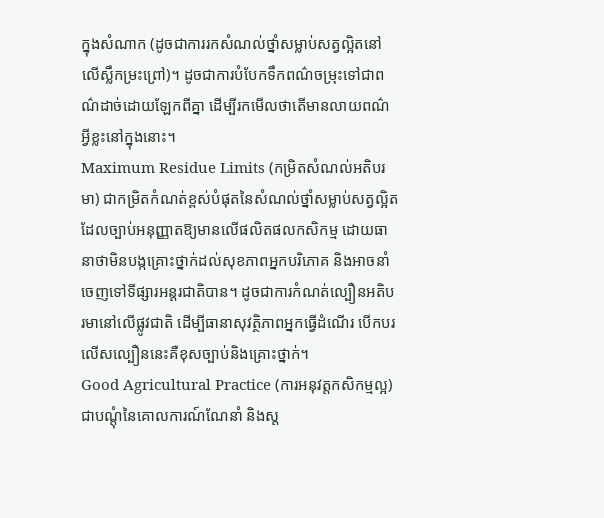ក្នុងសំណាក (ដូចជាការរកសំណល់ថ្នាំសម្លាប់សត្វល្អិតនៅលើស្លឹកម្រះព្រៅ)។ ដូចជាការបំបែកទឹកពណ៌ចម្រុះទៅជាពណ៌ដាច់ដោយឡែកពីគ្នា ដើម្បីរកមើលថាតើមានលាយពណ៌អ្វីខ្លះនៅក្នុងនោះ។
Maximum Residue Limits (កម្រិតសំណល់អតិបរមា) ជាកម្រិតកំណត់ខ្ពស់បំផុតនៃសំណល់ថ្នាំសម្លាប់សត្វល្អិតដែលច្បាប់អនុញ្ញាតឱ្យមានលើផលិតផលកសិកម្ម ដោយធានាថាមិនបង្កគ្រោះថ្នាក់ដល់សុខភាពអ្នកបរិភោគ និងអាចនាំចេញទៅទីផ្សារអន្តរជាតិបាន។ ដូចជាការកំណត់ល្បឿនអតិបរមានៅលើផ្លូវជាតិ ដើម្បីធានាសុវត្ថិភាពអ្នកធ្វើដំណើរ បើកបរលើសល្បឿននេះគឺខុសច្បាប់និងគ្រោះថ្នាក់។
Good Agricultural Practice (ការអនុវត្តកសិកម្មល្អ) ជាបណ្តុំនៃគោលការណ៍ណែនាំ និងស្ត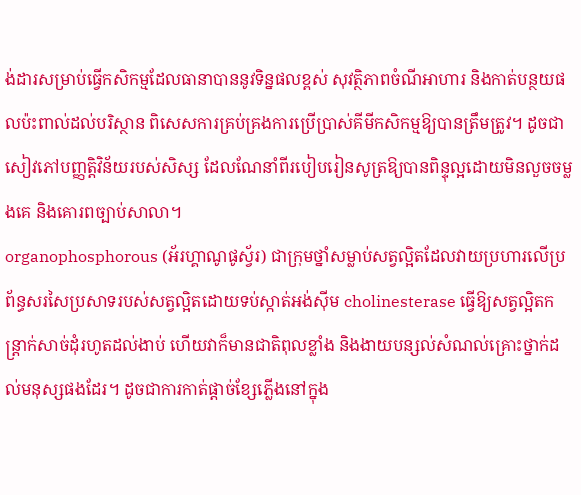ង់ដារសម្រាប់ធ្វើកសិកម្មដែលធានាបាននូវទិន្នផលខ្ពស់ សុវត្ថិភាពចំណីអាហារ និងកាត់បន្ថយផលប៉ះពាល់ដល់បរិស្ថាន ពិសេសការគ្រប់គ្រងការប្រើប្រាស់គីមីកសិកម្មឱ្យបានត្រឹមត្រូវ។ ដូចជាសៀវភៅបញ្ញត្តិវិន័យរបស់សិស្ស ដែលណែនាំពីរបៀបរៀនសូត្រឱ្យបានពិន្ទុល្អដោយមិនលួចចម្លងគេ និងគោរពច្បាប់សាលា។
organophosphorous (អ័រហ្គាណូផូស្វ័រ) ជាក្រុមថ្នាំសម្លាប់សត្វល្អិតដែលវាយប្រហារលើប្រព័ន្ធសរសៃប្រសាទរបស់សត្វល្អិតដោយទប់ស្កាត់អង់ស៊ីម cholinesterase ធ្វើឱ្យសត្វល្អិតកន្ត្រាក់សាច់ដុំរហូតដល់ងាប់ ហើយវាក៏មានជាតិពុលខ្លាំង និងងាយបន្សល់សំណល់គ្រោះថ្នាក់ដល់មនុស្សផងដែរ។ ដូចជាការកាត់ផ្តាច់ខ្សែភ្លើងនៅក្នុង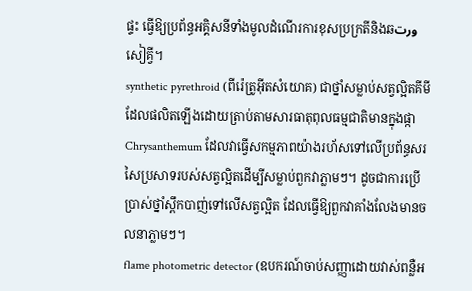ផ្ទះ ធ្វើឱ្យប្រព័ន្ធអគ្គិសនីទាំងមូលដំណើរការខុសប្រក្រតីនិងឆورتសៀគ្វី។
synthetic pyrethroid (ពីរ៉េត្រូអ៊ីតសំយោគ) ជាថ្នាំសម្លាប់សត្វល្អិតគីមីដែលផលិតឡើងដោយត្រាប់តាមសារធាតុពុលធម្មជាតិមានក្នុងផ្កា Chrysanthemum ដែលវាធ្វើសកម្មភាពយ៉ាងរហ័សទៅលើប្រព័ន្ធសរសៃប្រសាទរបស់សត្វល្អិតដើម្បីសម្លាប់ពួកវាភ្លាមៗ។ ដូចជាការប្រើប្រាស់ថ្នាំស្ពឹកបាញ់ទៅលើសត្វល្អិត ដែលធ្វើឱ្យពួកវាគាំងលែងមានចលនាភ្លាមៗ។
flame photometric detector (ឧបករណ៍ចាប់សញ្ញាដោយវាស់ពន្លឺអ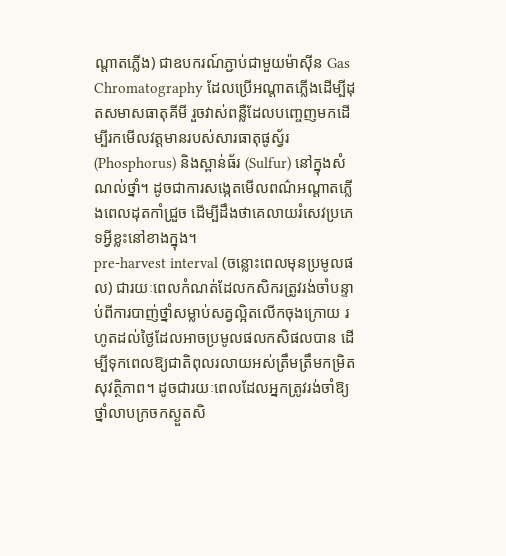ណ្តាតភ្លើង) ជាឧបករណ៍ភ្ជាប់ជាមួយម៉ាស៊ីន Gas Chromatography ដែលប្រើអណ្តាតភ្លើងដើម្បីដុតសមាសធាតុគីមី រួចវាស់ពន្លឺដែលបញ្ចេញមកដើម្បីរកមើលវត្តមានរបស់សារធាតុផូស្វ័រ (Phosphorus) និងស្ពាន់ធ័រ (Sulfur) នៅក្នុងសំណល់ថ្នាំ។ ដូចជាការសង្កេតមើលពណ៌អណ្តាតភ្លើងពេលដុតកាំជ្រួច ដើម្បីដឹងថាគេលាយរំសេវប្រភេទអ្វីខ្លះនៅខាងក្នុង។
pre-harvest interval (ចន្លោះពេលមុនប្រមូលផល) ជារយៈពេលកំណត់ដែលកសិករត្រូវរង់ចាំបន្ទាប់ពីការបាញ់ថ្នាំសម្លាប់សត្វល្អិតលើកចុងក្រោយ រហូតដល់ថ្ងៃដែលអាចប្រមូលផលកសិផលបាន ដើម្បីទុកពេលឱ្យជាតិពុលរលាយអស់ត្រឹមត្រឹមកម្រិតសុវត្ថិភាព។ ដូចជារយៈពេលដែលអ្នកត្រូវរង់ចាំឱ្យថ្នាំលាបក្រចកស្ងួតសិ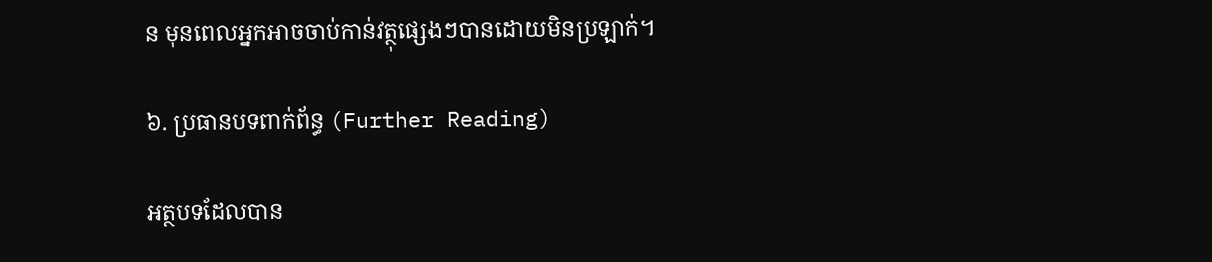ន មុនពេលអ្នកអាចចាប់កាន់វត្ថុផ្សេងៗបានដោយមិនប្រឡាក់។

៦. ប្រធានបទពាក់ព័ន្ធ (Further Reading)

អត្ថបទដែលបាន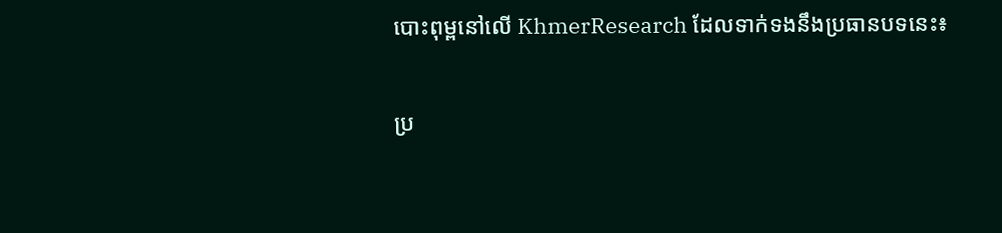បោះពុម្ពនៅលើ KhmerResearch ដែលទាក់ទងនឹងប្រធានបទនេះ៖

ប្រ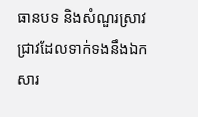ធានបទ និងសំណួរស្រាវជ្រាវដែលទាក់ទងនឹងឯកសារ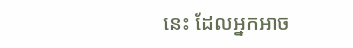នេះ ដែលអ្នកអាច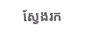ស្វែងរក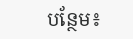បន្ថែម៖